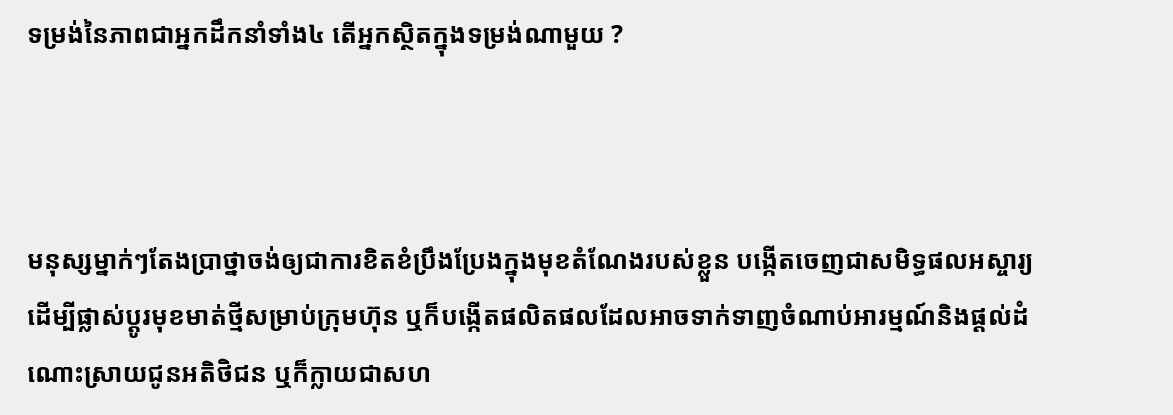ទម្រង់នៃភាពជាអ្នកដឹកនាំទាំង៤ តើអ្នកស្ថិតក្នុងទម្រង់ណាមួយ ?



មនុស្សម្នាក់ៗតែងប្រាថ្នាចង់ឲ្យជាការខិតខំប្រឹងប្រែងក្នុងមុខតំណែងរបស់ខ្លួន បង្កើតចេញជាសមិទ្ធផលអស្ចារ្យដើម្បីផ្លាស់ប្ដូរមុខមាត់ថ្មីសម្រាប់ក្រុមហ៊ុន ឬក៏បង្កើតផលិតផលដែលអាចទាក់ទាញចំណាប់អារម្មណ៍និងផ្ដល់ដំណោះស្រាយជូនអតិថិជន ឬក៏ក្លាយជាសហ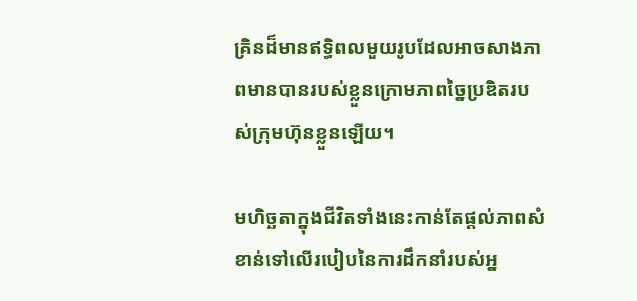គ្រិនដ៏មានឥទ្ធិពលមួយរូបដែលអាចសាងភាពមានបានរបស់ខ្លួនក្រោមភាពច្នៃប្រឌិតរបស់ក្រុមហ៊ុនខ្លួនឡើយ។

មហិច្ឆតាក្នុងជីវិតទាំងនេះកាន់តែផ្ដល់ភាពសំខាន់ទៅលើរបៀបនៃការដឹកនាំរបស់អ្ន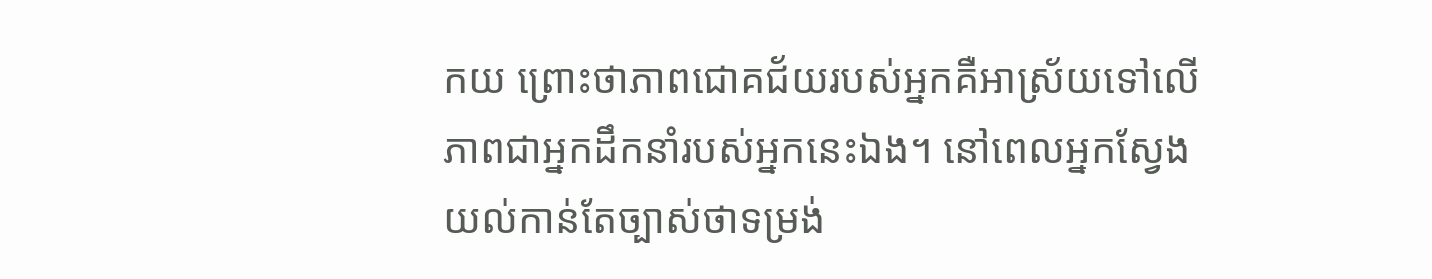កយ ព្រោះថាភាពជោគជ័យរបស់អ្នកគឺអាស្រ័យទៅលើភាពជាអ្នកដឹកនាំរបស់អ្នកនេះឯង។ នៅពេលអ្នកស្វែងយល់កាន់តែច្បាស់ថាទម្រង់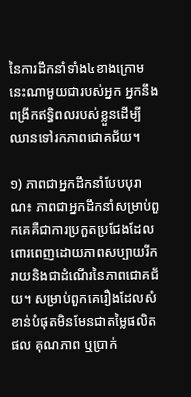នៃការដឹកនាំទាំង៤ខាងក្រោមនេះណាមួយជារបស់អ្នក អ្នកនឹងពង្រីកឥទ្ធិពលរបស់ខ្លួនដើម្បីឈានទៅរកភាពជោគជ័យ។

១) ភាពជាអ្នកដឹកនាំបែបបុរាណ៖ ភាពជាអ្នកដឹកនាំសម្រាប់ពួកគេគឺជាការប្រកួតប្រជែងដែលពោរពេញដោយភាពសប្បាយរីករាយនិងជាដំណើរនៃភាពជោគជ័យ។ សម្រាប់ពួកគេរឿងដែលសំខាន់បំផុតមិនមែនជាតម្លៃផលិតផល គុណភាព ឬប្រាក់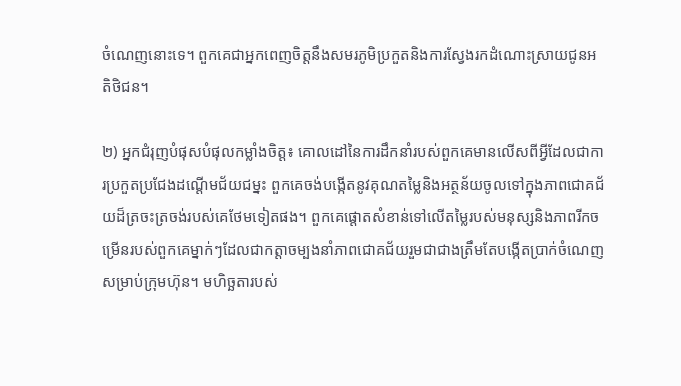ចំណេញនោះទេ។ ពួកគេជាអ្នកពេញចិត្តនឹងសមរភូមិប្រកួតនិងការស្វែងរកដំណោះស្រាយជូនអតិថិជន។

២) អ្នកជំរុញបំផុសបំផុលកម្លាំងចិត្ត៖ គោលដៅនៃការដឹកនាំរបស់ពួកគេមានលើសពីអ្វីដែលជាការប្រកួតប្រជែងដណ្ដើមជ័យជម្នះ ពួកគេចង់បង្កើតនូវគុណតម្លៃនិងអត្ថន័យចូលទៅក្នុងភាពជោគជ័យដ៏ត្រចះត្រចង់របស់គេថែមទៀតផង។ ពួកគេផ្ដោតសំខាន់ទៅលើតម្លៃរបស់មនុស្សនិងភាពរីកចម្រើនរបស់ពួកគេម្នាក់ៗដែលជាកត្តាចម្បងនាំភាពជោគជ័យរួមជាជាងត្រឹមតែបង្កើតប្រាក់ចំណេញសម្រាប់ក្រុមហ៊ុន។ មហិច្ឆតារបស់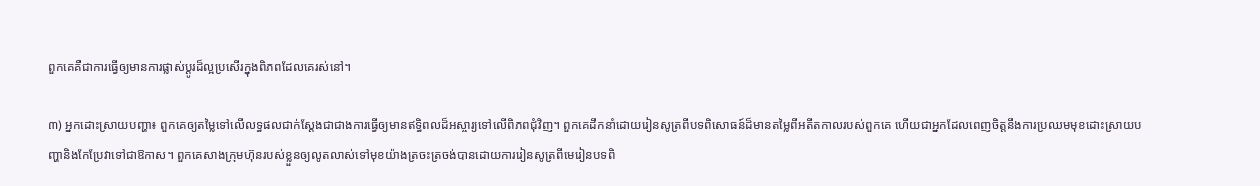ពួកគេគឺជាការធ្វើឲ្យមានការផ្លាស់ប្ដូរដ៏ល្អប្រសើរក្នុងពិភពដែលគេរស់នៅ។

៣) អ្នកដោះស្រាយបញ្ហា៖ ពួកគេឲ្យតម្លៃទៅលើលទ្ធផលជាក់ស្ដែងជាជាងការធ្វើឲ្យមានឥទ្ធិពលដ៏អស្ចារ្យទៅលើពិភពជុំវិញ។ ពួកគេដឹកនាំដោយរៀនសូត្រពីបទពិសោធន៍ដ៏មានតម្លៃពីអតីតកាលរបស់ពួកគេ ហើយជាអ្នកដែលពេញចិត្តនឹងការប្រឈមមុខដោះស្រាយបញ្ហានិងកែប្រែវាទៅជាឱកាស។ ពួកគេសាងក្រុមហ៊ុនរបស់ខ្លួនឲ្យលូតលាស់ទៅមុខយ៉ាងត្រចះត្រចង់បានដោយការរៀនសូត្រពីមេរៀនបទពិ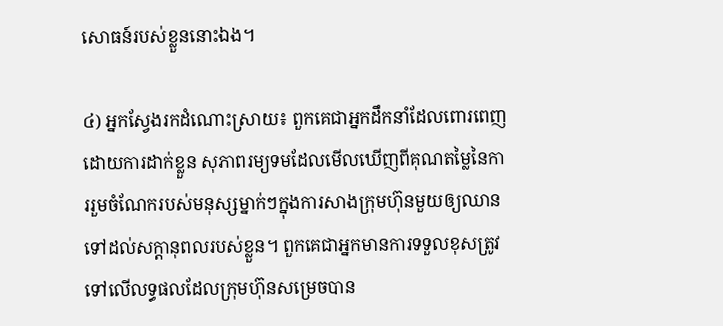សោធន៍របស់ខ្លួននោះឯង។

៤) អ្នកស្វែងរកដំណោះស្រាយ៖ ពួកគេជាអ្នកដឹកនាំដែលពោរពេញដោយការដាក់ខ្លួន សុភាពរម្យទមដែលមើលឃើញពីគុណតម្លៃនៃការរួមចំណែករបស់មនុស្សម្នាក់ៗក្នុងការសាងក្រុមហ៊ុនមួយឲ្យឈានទៅដល់សក្ដានុពលរបស់ខ្លួន។ ពួកគេជាអ្នកមានការទទួលខុសត្រូវទៅលើលទ្ធផលដែលក្រុមហ៊ុនសម្រេចបាន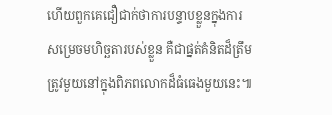ហើយពួកគេជឿជាក់ថាការបន្ទាបខ្លួនក្នុងការសម្រេចមហិច្ឆតារបស់ខ្លួន គឺជាផ្នត់គំនិតដ៏ត្រឹមត្រូវមួយនៅក្នុងពិភពលោកដ៏ធំធេងមួយនេះ៕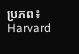ប្រភព៖ Harvard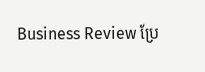Business Review ប្រែ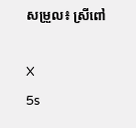សម្រួល៖ ស្រីពៅ

X
5s